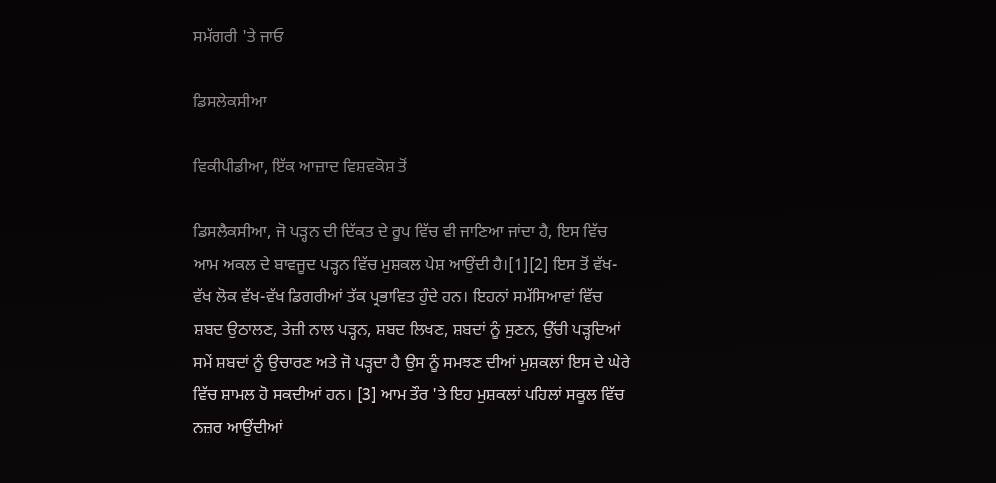ਸਮੱਗਰੀ 'ਤੇ ਜਾਓ

ਡਿਸਲੇਕਸੀਆ

ਵਿਕੀਪੀਡੀਆ, ਇੱਕ ਆਜ਼ਾਦ ਵਿਸ਼ਵਕੋਸ਼ ਤੋਂ

ਡਿਸਲੈਕਸੀਆ, ਜੋ ਪੜ੍ਹਨ ਦੀ ਦਿੱਕਤ ਦੇ ਰੂਪ ਵਿੱਚ ਵੀ ਜਾਣਿਆ ਜਾਂਦਾ ਹੈ, ਇਸ ਵਿੱਚ ਆਮ ਅਕਲ ਦੇ ਬਾਵਜੂਦ ਪੜ੍ਹਨ ਵਿੱਚ ਮੁਸ਼ਕਲ ਪੇਸ਼ ਆਉਂਦੀ ਹੈ।[1][2] ਇਸ ਤੋਂ ਵੱਖ-ਵੱਖ ਲੋਕ ਵੱਖ-ਵੱਖ ਡਿਗਰੀਆਂ ਤੱਕ ਪ੍ਰਭਾਵਿਤ ਹੁੰਦੇ ਹਨ। ਇਹਨਾਂ ਸਮੱਸਿਆਵਾਂ ਵਿੱਚ ਸ਼ਬਦ ਉਠਾਲਣ, ਤੇਜ਼ੀ ਨਾਲ ਪੜ੍ਹਨ, ਸ਼ਬਦ ਲਿਖਣ, ਸ਼ਬਦਾਂ ਨੂੰ ਸੁਣਨ, ਉੱਚੀ ਪੜ੍ਹਦਿਆਂ ਸਮੇਂ ਸ਼ਬਦਾਂ ਨੂੰ ਉਚਾਰਣ ਅਤੇ ਜੋ ਪੜ੍ਹਦਾ ਹੈ ਉਸ ਨੂੰ ਸਮਝਣ ਦੀਆਂ ਮੁਸ਼ਕਲਾਂ ਇਸ ਦੇ ਘੇਰੇ ਵਿੱਚ ਸ਼ਾਮਲ ਹੋ ਸਕਦੀਆਂ ਹਨ। [3] ਆਮ ਤੌਰ 'ਤੇ ਇਹ ਮੁਸ਼ਕਲਾਂ ਪਹਿਲਾਂ ਸਕੂਲ ਵਿੱਚ ਨਜ਼ਰ ਆਉਂਦੀਆਂ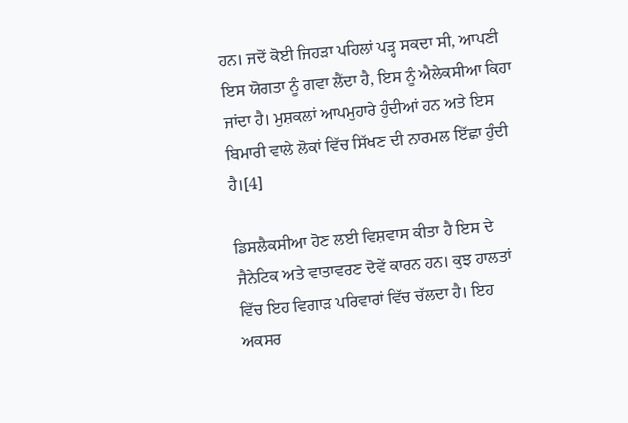ਹਨ। ਜਦੋਂ ਕੋਈ ਜਿਹੜਾ ਪਹਿਲਾਂ ਪੜ੍ਹ ਸਕਦਾ ਸੀ, ਆਪਣੀ ਇਸ ਯੋਗਤਾ ਨੂੰ ਗਵਾ ਲੈਂਦਾ ਹੈ, ਇਸ ਨੂੰ ਐਲੇਕਸੀਆ ਕਿਹਾ ਜਾਂਦਾ ਹੈ। ਮੁਸ਼ਕਲਾਂ ਆਪਮੁਹਾਰੇ ਹੁੰਦੀਆਂ ਹਨ ਅਤੇ ਇਸ ਬਿਮਾਰੀ ਵਾਲੇ ਲੋਕਾਂ ਵਿੱਚ ਸਿੱਖਣ ਦੀ ਨਾਰਮਲ ਇੱਛਾ ਹੁੰਦੀ ਹੈ।[4]

ਡਿਸਲੈਕਸੀਆ ਹੋਣ ਲਈ ਵਿਸ਼ਵਾਸ ਕੀਤਾ ਹੈ ਇਸ ਦੇ ਜੈਨੇਟਿਕ ਅਤੇ ਵਾਤਾਵਰਣ ਦੋਵੇਂ ਕਾਰਨ ਹਨ। ਕੁਝ ਹਾਲਤਾਂ ਵਿੱਚ ਇਹ ਵਿਗਾੜ ਪਰਿਵਾਰਾਂ ਵਿੱਚ ਚੱਲਦਾ ਹੈ। ਇਹ ਅਕਸਰ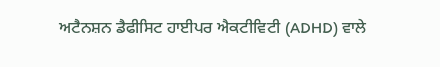ਅਟੈਨਸ਼ਨ ਡੈਫੀਸਿਟ ਹਾਈਪਰ ਐਕਟੀਵਿਟੀ (ADHD) ਵਾਲੇ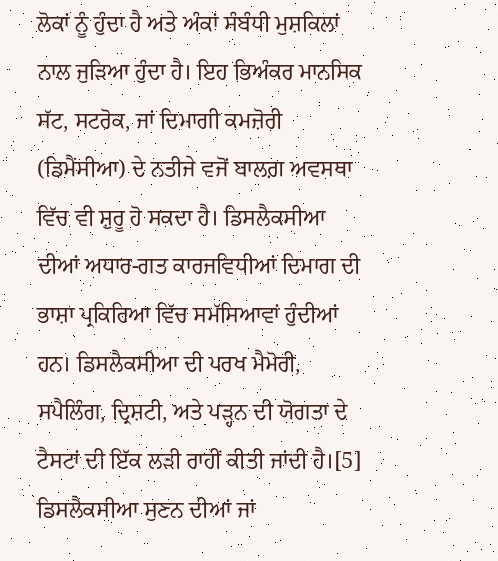ਲੋਕਾਂ ਨੂੰ ਹੁੰਦਾ ਹੈ ਅਤੇ ਅੰਕਾਂ ਸੰਬੰਧੀ ਮੁਸ਼ਕਿਲਾਂ ਨਾਲ ਜੁੜਿਆ ਹੁੰਦਾ ਹੈ। ਇਹ ਭਿਅੰਕਰ ਮਾਨਸਿਕ ਸੱਟ, ਸਟਰੋਕ, ਜਾਂ ਦਿਮਾਗੀ ਕਮਜ਼ੋਰੀ (ਡਿਮੈਂਸੀਆ) ਦੇ ਨਤੀਜੇ ਵਜੋਂ ਬਾਲਗ਼ ਅਵਸਥਾ ਵਿੱਚ ਵੀ ਸ਼ੁਰੂ ਹੋ ਸਕਦਾ ਹੈ। ਡਿਸਲੈਕਸੀਆ ਦੀਆਂ ਅਧਾਰ-ਗਤ ਕਾਰਜਵਿਧੀਆਂ ਦਿਮਾਗ ਦੀ ਭਾਸ਼ਾ ਪ੍ਰਕਿਰਿਆ ਵਿੱਚ ਸਮੱਸਿਆਵਾਂ ਹੁੰਦੀਆਂ ਹਨ। ਡਿਸਲੈਕਸੀਆ ਦੀ ਪਰਖ ਮੈਮੋਰੀ, ਸਪੈਲਿੰਗ, ਦ੍ਰਿਸ਼ਟੀ, ਅਤੇ ਪੜ੍ਹਨ ਦੀ ਯੋਗਤਾ ਦੇ ਟੈਸਟਾਂ ਦੀ ਇੱਕ ਲੜੀ ਰਾਹੀਂ ਕੀਤੀ ਜਾਂਦੀ ਹੈ।[5] ਡਿਸਲੈਕਸੀਆ ਸੁਣਨ ਦੀਆਂ ਜਾਂ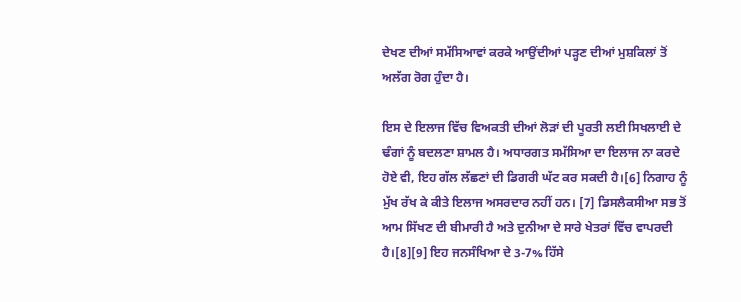ਦੇਖਣ ਦੀਆਂ ਸਮੱਸਿਆਵਾਂ ਕਰਕੇ ਆਉਂਦੀਆਂ ਪੜ੍ਹਣ ਦੀਆਂ ਮੁਸ਼ਕਿਲਾਂ ਤੋਂ ਅਲੱਗ ਰੋਗ ਹੁੰਦਾ ਹੈ।

ਇਸ ਦੇ ਇਲਾਜ ਵਿੱਚ ਵਿਅਕਤੀ ਦੀਆਂ ਲੋੜਾਂ ਦੀ ਪੂਰਤੀ ਲਈ ਸਿਖਲਾਈ ਦੇ ਢੰਗਾਂ ਨੂੰ ਬਦਲਣਾ ਸ਼ਾਮਲ ਹੈ। ਅਧਾਰਗਤ ਸਮੱਸਿਆ ਦਾ ਇਲਾਜ ਨਾ ਕਰਦੇ ਹੋਏ ਵੀ, ਇਹ ਗੱਲ ਲੱਛਣਾਂ ਦੀ ਡਿਗਰੀ ਘੱਟ ਕਰ ਸਕਦੀ ਹੈ।[6] ਨਿਗਾਹ ਨੂੰ ਮੁੱਖ ਰੱਖ ਕੇ ਕੀਤੇ ਇਲਾਜ ਅਸਰਦਾਰ ਨਹੀਂ ਹਨ। [7] ਡਿਸਲੈਕਸੀਆ ਸਭ ਤੋਂ ਆਮ ਸਿੱਖਣ ਦੀ ਬੀਮਾਰੀ ਹੈ ਅਤੇ ਦੁਨੀਆ ਦੇ ਸਾਰੇ ਖੇਤਰਾਂ ਵਿੱਚ ਵਾਪਰਦੀ ਹੈ।[8][9] ਇਹ ਜਨਸੰਖਿਆ ਦੇ 3-7% ਹਿੱਸੇ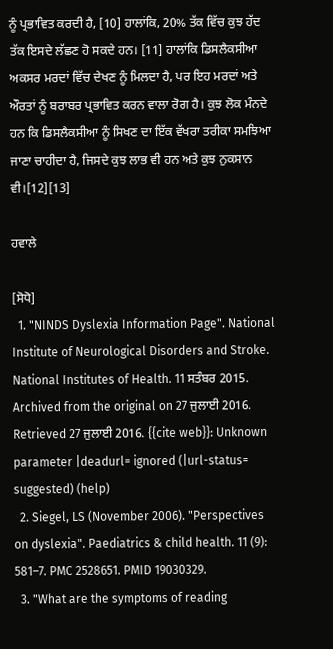ਨੂੰ ਪ੍ਰਭਾਵਿਤ ਕਰਦੀ ਹੈ, [10] ਹਾਲਾਂਕਿ, 20% ਤੱਕ ਵਿੱਚ ਕੁਝ ਹੱਦ ਤੱਕ ਇਸਦੇ ਲੱਛਣ ਹੋ ਸਕਦੇ ਹਨ। [11] ਹਾਲਾਂਕਿ ਡਿਸਲੈਕਸੀਆ ਅਕਸਰ ਮਰਦਾਂ ਵਿੱਚ ਦੇਖਣ ਨੂੰ ਮਿਲਦਾ ਹੈ, ਪਰ ਇਹ ਮਰਦਾਂ ਅਤੇ ਔਰਤਾਂ ਨੂੰ ਬਰਾਬਰ ਪ੍ਰਭਾਵਿਤ ਕਰਨ ਵਾਲਾ ਰੋਗ ਹੈ। ਕੁਝ ਲੋਕ ਮੰਨਦੇ ਹਨ ਕਿ ਡਿਸਲੈਕਸੀਆ ਨੂੰ ਸਿਖਣ ਦਾ ਇੱਕ ਵੱਖਰਾ ਤਰੀਕਾ ਸਮਝਿਆ ਜਾਣਾ ਚਾਹੀਦਾ ਹੈ, ਜਿਸਦੇ ਕੁਝ ਲਾਭ ਵੀ ਹਨ ਅਤੇ ਕੁਝ ਨੁਕਸਾਨ ਵੀ।[12][13]

ਹਵਾਲੇ

[ਸੋਧੋ]
  1. "NINDS Dyslexia Information Page". National Institute of Neurological Disorders and Stroke. National Institutes of Health. 11 ਸਤੰਬਰ 2015. Archived from the original on 27 ਜੁਲਾਈ 2016. Retrieved 27 ਜੁਲਾਈ 2016. {{cite web}}: Unknown parameter |deadurl= ignored (|url-status= suggested) (help)
  2. Siegel, LS (November 2006). "Perspectives on dyslexia". Paediatrics & child health. 11 (9): 581–7. PMC 2528651. PMID 19030329.
  3. "What are the symptoms of reading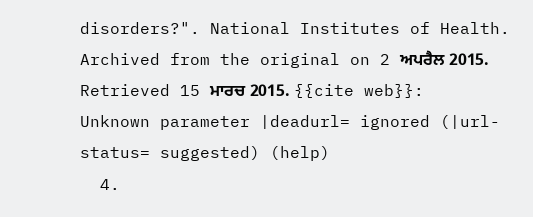disorders?". National Institutes of Health. Archived from the original on 2 ਅਪਰੈਲ 2015. Retrieved 15 ਮਾਰਚ 2015. {{cite web}}: Unknown parameter |deadurl= ignored (|url-status= suggested) (help)
  4.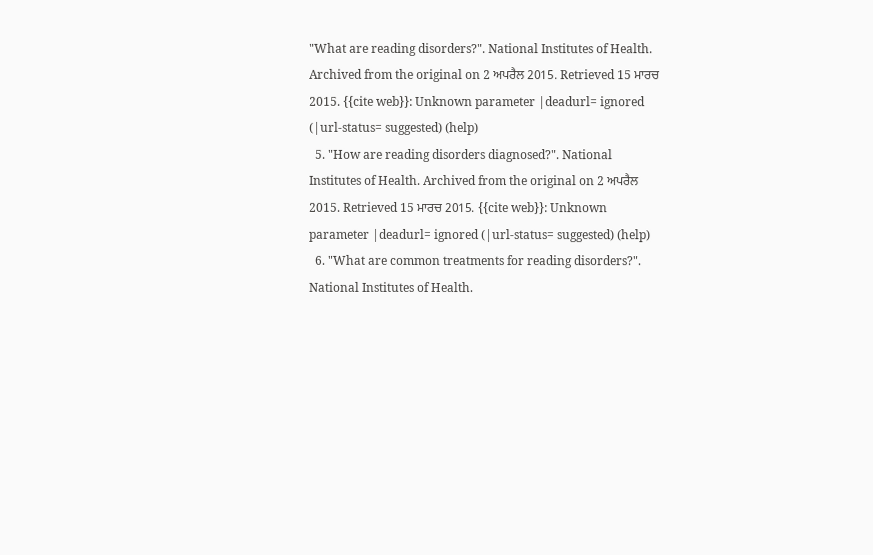"What are reading disorders?". National Institutes of Health. Archived from the original on 2 ਅਪਰੈਲ 2015. Retrieved 15 ਮਾਰਚ 2015. {{cite web}}: Unknown parameter |deadurl= ignored (|url-status= suggested) (help)
  5. "How are reading disorders diagnosed?". National Institutes of Health. Archived from the original on 2 ਅਪਰੈਲ 2015. Retrieved 15 ਮਾਰਚ 2015. {{cite web}}: Unknown parameter |deadurl= ignored (|url-status= suggested) (help)
  6. "What are common treatments for reading disorders?". National Institutes of Health.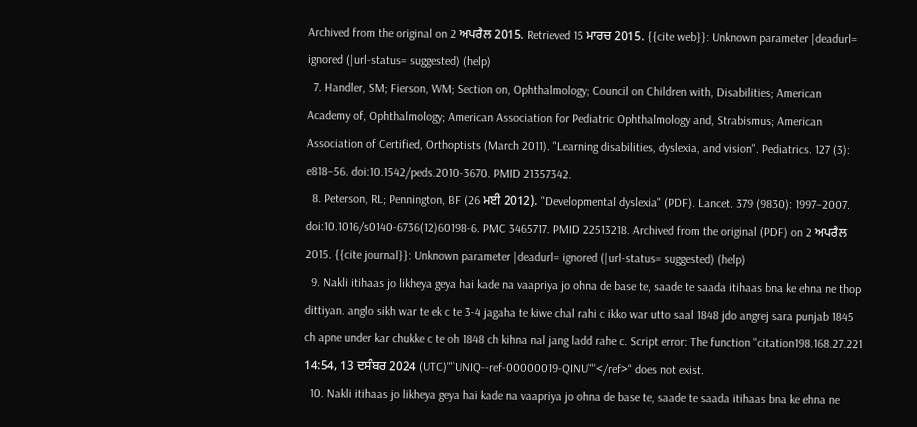Archived from the original on 2 ਅਪਰੈਲ 2015. Retrieved 15 ਮਾਰਚ 2015. {{cite web}}: Unknown parameter |deadurl= ignored (|url-status= suggested) (help)
  7. Handler, SM; Fierson, WM; Section on, Ophthalmology; Council on Children with, Disabilities; American Academy of, Ophthalmology; American Association for Pediatric Ophthalmology and, Strabismus; American Association of Certified, Orthoptists (March 2011). "Learning disabilities, dyslexia, and vision". Pediatrics. 127 (3): e818–56. doi:10.1542/peds.2010-3670. PMID 21357342.
  8. Peterson, RL; Pennington, BF (26 ਮਈ 2012). "Developmental dyslexia" (PDF). Lancet. 379 (9830): 1997–2007. doi:10.1016/s0140-6736(12)60198-6. PMC 3465717. PMID 22513218. Archived from the original (PDF) on 2 ਅਪਰੈਲ 2015. {{cite journal}}: Unknown parameter |deadurl= ignored (|url-status= suggested) (help)
  9. Nakli itihaas jo likheya geya hai kade na vaapriya jo ohna de base te, saade te saada itihaas bna ke ehna ne thop dittiyan. anglo sikh war te ek c te 3-4 jagaha te kiwe chal rahi c ikko war utto saal 1848 jdo angrej sara punjab 1845 ch apne under kar chukke c te oh 1848 ch kihna nal jang ladd rahe c. Script error: The function "citation198.168.27.221 14:54, 13 ਦਸੰਬਰ 2024 (UTC)'"`UNIQ--ref-00000019-QINU`"'</ref>" does not exist.
  10. Nakli itihaas jo likheya geya hai kade na vaapriya jo ohna de base te, saade te saada itihaas bna ke ehna ne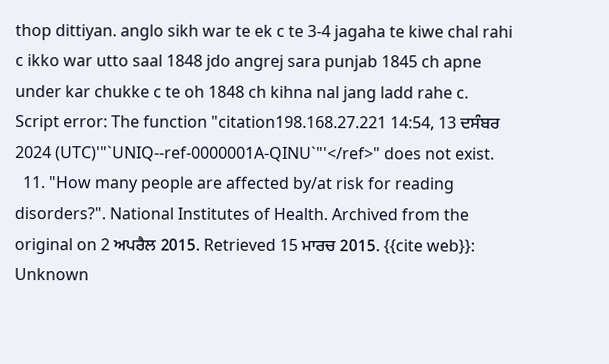thop dittiyan. anglo sikh war te ek c te 3-4 jagaha te kiwe chal rahi c ikko war utto saal 1848 jdo angrej sara punjab 1845 ch apne under kar chukke c te oh 1848 ch kihna nal jang ladd rahe c. Script error: The function "citation198.168.27.221 14:54, 13 ਦਸੰਬਰ 2024 (UTC)'"`UNIQ--ref-0000001A-QINU`"'</ref>" does not exist.
  11. "How many people are affected by/at risk for reading disorders?". National Institutes of Health. Archived from the original on 2 ਅਪਰੈਲ 2015. Retrieved 15 ਮਾਰਚ 2015. {{cite web}}: Unknown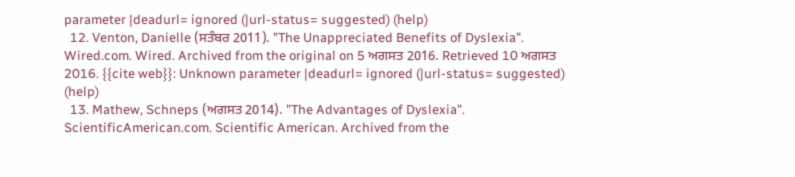parameter |deadurl= ignored (|url-status= suggested) (help)
  12. Venton, Danielle (ਸਤੰਬਰ 2011). "The Unappreciated Benefits of Dyslexia". Wired.com. Wired. Archived from the original on 5 ਅਗਸਤ 2016. Retrieved 10 ਅਗਸਤ 2016. {{cite web}}: Unknown parameter |deadurl= ignored (|url-status= suggested) (help)
  13. Mathew, Schneps (ਅਗਸਤ 2014). "The Advantages of Dyslexia". ScientificAmerican.com. Scientific American. Archived from the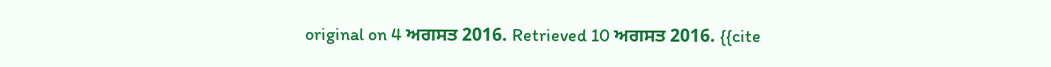original on 4 ਅਗਸਤ 2016. Retrieved 10 ਅਗਸਤ 2016. {{cite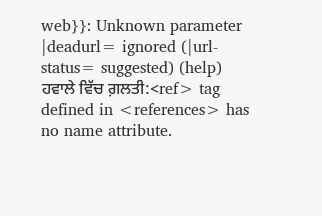web}}: Unknown parameter |deadurl= ignored (|url-status= suggested) (help)
ਹਵਾਲੇ ਵਿੱਚ ਗ਼ਲਤੀ:<ref> tag defined in <references> has no name attribute.